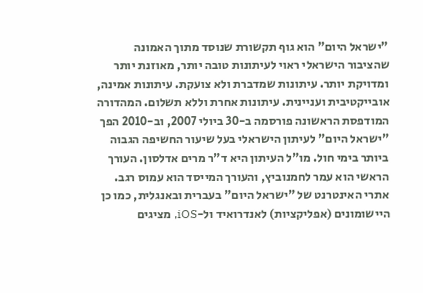"ישראל היום" הוא גוף תקשורת שנוסד מתוך האמונה שהציבור הישראלי ראוי לעיתונות טובה יותר, מאוזנת יותר ומדויקת יותר. עיתונות שמדברת ולא צועקת. עיתונות אמינה, אובייקטיבית ועניינית. עיתונות אחרת וללא תשלום. המהדורה המודפסת הראשונה פורסמה ב-30 ביולי 2007, וב-2010 הפך "ישראל היום" לעיתון הישראלי בעל שיעור החשיפה הגבוה ביותר בימי חול. מו"ל העיתון היא ד"ר מרים אדלסון. העורך הראשי הוא עמר לחמנוביץ, והעורך המייסד הוא עמוס רגב. אתרי האינטרנט של "ישראל היום" בעברית ובאנגלית, כמו כן היישומונים (אפליקציות) לאנדרואיד ול-iOS, מציגים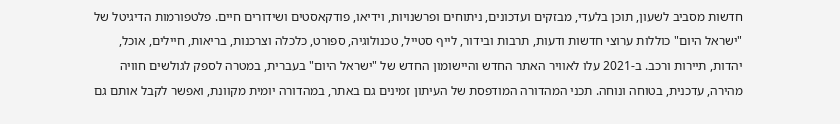חדשות מסביב לשעון, תוכן בלעדי, מבזקים ועדכונים, ניתוחים ופרשנויות, וידיאו, פודקאסטים ושידורים חיים. פלטפורמות הדיגיטל של "ישראל היום" כוללות ערוצי חדשות ודעות, תרבות ובידור, לייף סטייל, טכנולוגיה, ספורט, כלכלה וצרכנות, בריאות, חיילים, אוכל, יהדות, תיירות ורכב. ב-2021 עלו לאוויר האתר החדש והיישומון החדש של "ישראל היום" בעברית, במטרה לספק לגולשים חוויה מהירה, עדכנית, בטוחה ונוחה. תכני המהדורה המודפסת של העיתון זמינים גם באתר, במהדורה יומית מקוונת, ואפשר לקבל אותם גם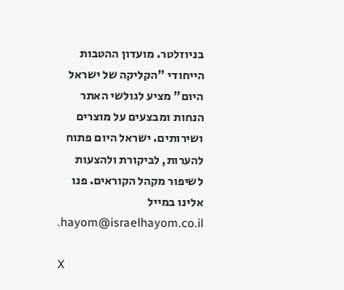בניוזלטר. מועדון ההטבות הייחודי "הקליקה של ישראל היום" מציע לגולשי האתר הנחות ומבצעים על מוצרים ושירותים. ישראל היום פתוח להערות, לביקורת ולהצעות לשיפור מקהל הקוראים. פנו אלינו במייל hayom@israelhayom.co.il.

X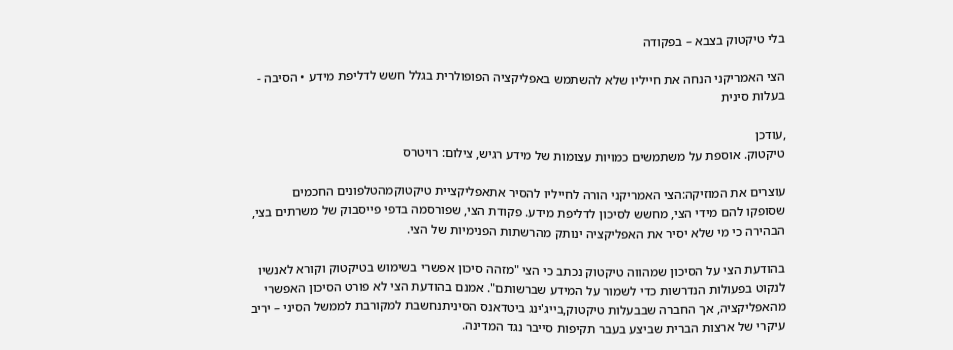בלי טיקטוק בצבא – בפקודה

הצי האמריקני הנחה את חייליו שלא להשתמש באפליקציה הפופולרית בגלל חשש לדליפת מידע • הסיבה - בעלות סינית

,עודכן
טיקטוק. אוספת על משתמשים כמויות עצומות של מידע רגיש, צילום: רויטרס

עוצרים את המוזיקה:הצי האמריקני הורה לחייליו להסיר אתאפליקציית טיקטוקמהטלפונים החכמים שסופקו להם מידי הצי, מחשש לסיכון לדליפת מידע. פקודת הצי, שפורסמה בדפי פייסבוק של משרתים בצי, הבהירה כי מי שלא יסיר את האפליקציה ינותק מהרשתות הפנימיות של הצי.

בהודעת הצי על הסיכון שמהווה טיקטוק נכתב כי הצי "מזהה סיכון אפשרי בשימוש בטיקטוק וקורא לאנשיו לנקוט בפעולות הנדרשות כדי לשמור על המידע שברשותם". אמנם בהודעת הצי לא פורט הסיכון האפשרי מהאפליקציה, אך החברה שבבעלות טיקטוק,בייג'ינג ביטדאנס הסיניתנחשבת למקורבת לממשל הסיני – יריב עיקרי של ארצות הברית שביצע בעבר תקיפות סייבר נגד המדינה.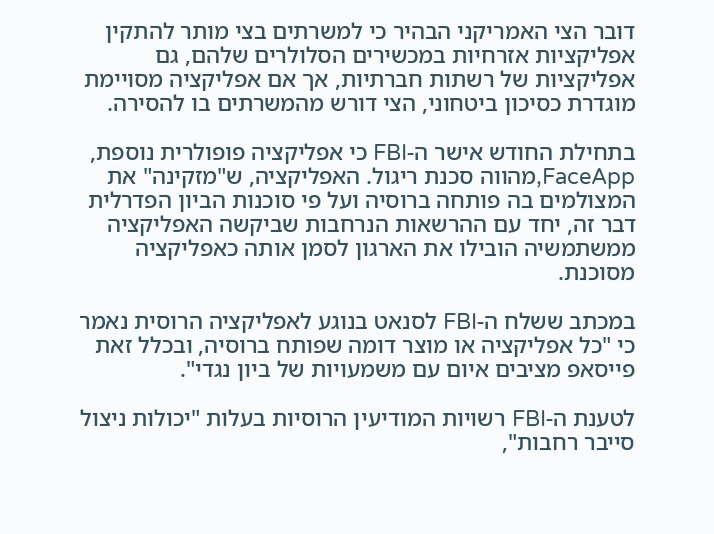דובר הצי האמריקני הבהיר כי למשרתים בצי מותר להתקין אפליקציות אזרחיות במכשירים הסלולרים שלהם, גם אפליקציות של רשתות חברתיות, אך אם אפליקציה מסויימת מוגדרת כסיכון ביטחוני, הצי דורש מהמשרתים בו להסירה.

בתחילת החודש אישר ה-FBI כי אפליקציה פופולרית נוספת, FaceApp,מהווה סכנת ריגול. האפליקציה, ש"מזקינה" את המצולמים בה פותחה ברוסיה ועל פי סוכנות הביון הפדרלית דבר זה, יחד עם ההרשאות הנרחבות שביקשה האפליקציה ממשתמשיה הובילו את הארגון לסמן אותה כאפליקציה מסוכנת.

במכתב ששלח ה-FBI לסנאט בנוגע לאפליקציה הרוסית נאמר כי "כל אפליקציה או מוצר דומה שפותח ברוסיה, ובכלל זאת פייסאפ מציבים איום עם משמעויות של ביון נגדי".

לטענת ה-FBI רשויות המודיעין הרוסיות בעלות "יכולות ניצול סייבר רחבות",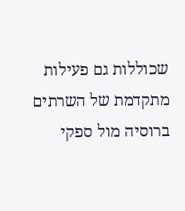שכוללות גם פעילות מתקדמת של השרתים ברוסיה מול ספקי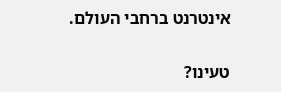אינטרנט ברחבי העולם.

טעינו?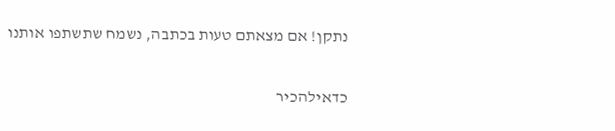נתקן! אם מצאתם טעות בכתבה, נשמח שתשתפו אותנו

כדאילהכיר